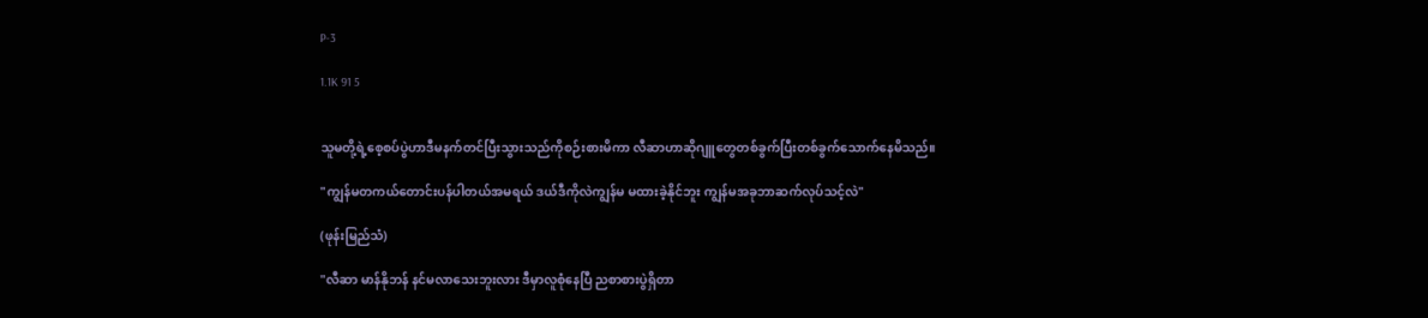P-3

1.1K 91 5


သူမတို့ရဲ့စေ့စပ်ပွဲဟာဒီမနက်တင်ပြီးသွားသည်ကိုစဉ်းစားမိကာ လီဆာဟာဆိုဂျူတွေတစ်ခွက်ပြီးတစ်ခွက်သောက်နေမိသည်။

"ကျွန်မတကယ်တောင်းပန်ပါတယ်အမရယ် ဒယ်ဒီကိုလဲကျွန်မ မထားခဲ့နိုင်ဘူး ကျွန်မအခုဘာဆက်လုပ်သင့်လဲ"

(ဖုန်းမြည်သံ)

"လီဆာ မာန်နိုဘန် နင်မလာသေးဘူးလား ဒီမှာလူစုံနေပြီ ညစာစားပွဲရှိတာ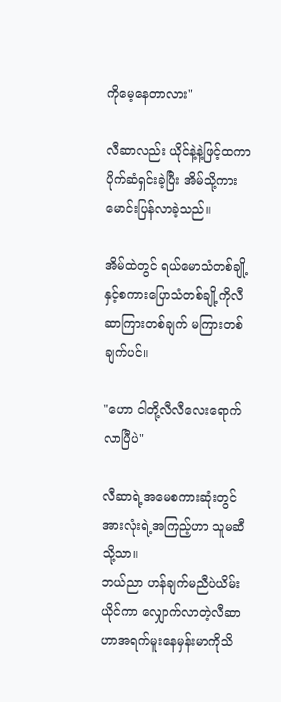ကိုမေ့နေတာလား"

လီဆာလည်း ယိုင်နဲ့နဲ့ဖြင့်ထကာ ပိုက်ဆံရှင်းခဲ့ပြီး အိမ်သို့ကားမောင်းပြန်လာခဲ့သည်။

အိမ်ထဲတွင် ရယ်မောသံတစ်ချို့နှင့်စကားပြောသံတစ်ချို့ကိုလီဆာကြားတစ်ချက် မကြားတစ်ချက်ပင်။

"ဟော ငါတို့လီလီလေးရောက်လာပြီပဲ"

လီဆာရဲ့အမေစကားဆုံးတွင် အားလုံးရဲ့အကြည့်ဟာ သူမဆီသို့သာ။
ဘယ်ညာ ဟန်ချက်မညီပဲယိမ်းယိုင်ကာ လျှောက်လာတဲ့လီဆာဟာအရက်မူးနေမှန်းမာကိုသိ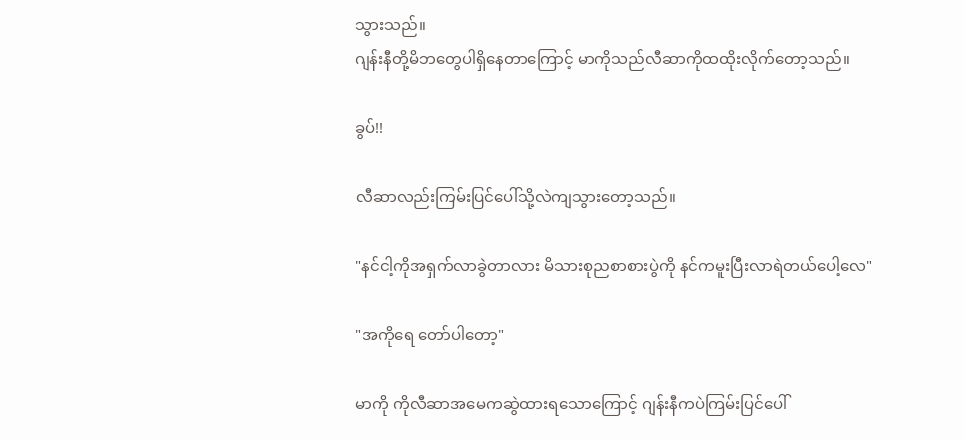သွားသည်။
ဂျန်းနီတို့မိဘတွေပါရှိနေတာကြောင့် မာကိုသည်လီဆာကိုထထိုးလိုက်တော့သည်။

ခွပ်!!

လီဆာလည်းကြမ်းပြင်ပေါ်သို့လဲကျသွားတော့သည်။

"နင်ငါ့ကိုအရှက်လာခွဲတာလား မိသားစုညစာစားပွဲကို နင်ကမူးပြီးလာရဲတယ်ပေါ့လေ"

"အကိုရေ တော်ပါတော့"

မာကို ကိုလီဆာအမေကဆွဲထားရသောကြောင့် ဂျန်းနီကပဲကြမ်းပြင်ပေါ်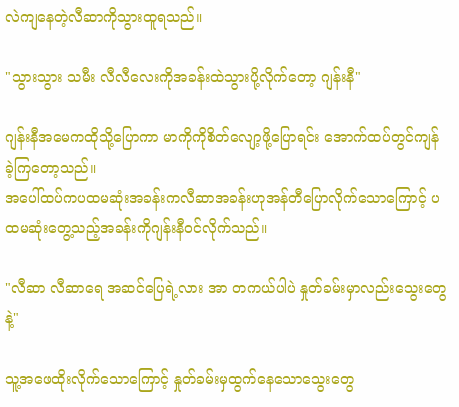လဲကျနေတဲ့လီဆာကိုသွားထူရသည်။

"သွားသွား သမီး လီလီလေးကိုအခန်းထဲသွားပို့လိုက်တော့ ဂျန်းနီ"

ဂျန်းနီအမေကထိုသို့ပြောကာ မာကိုကိုစိတ်လျော့ဖို့ပြောရင်း အောက်ထပ်တွင်ကျန်ခဲ့ကြတော့သည်။
အပေါ်ထပ်ကပထမဆုံးအခန်းကလီဆာအခန်းဟုအန်တီပြောလိုက်သောကြောင့် ပထမဆုံးတွေ့သည့်အခန်းကိုဂျန်းနီ၀င်လိုက်သည်။

"လီဆာ လီဆာရေ အဆင်ပြေရဲ့လား အာ တကယ်ပါပဲ နှုတ်ခမ်းမှာလည်းသွေးတွေနဲ့"

သူ့အဖေထိုးလိုက်သောကြောင့် နှုတ်ခမ်းမှထွက်နေသောသွေးတွေ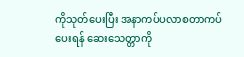ကိုသုတ်ပေးပြီး အနာကပ်ပလာစတာကပ်ပေးရန် ဆေးသေတ္တာကို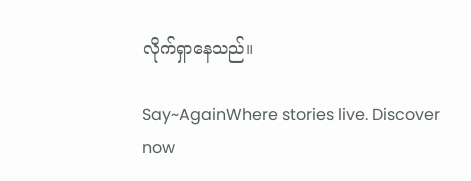လိုက်ရှာနေသည်။

Say~AgainWhere stories live. Discover now